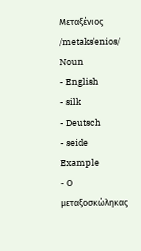Μεταξένιος /metaksˈenios/ Noun
- English
- silk
- Deutsch
- seide
Example
- Ο μεταξοσκώληκας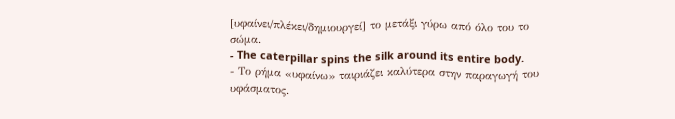[υφαίνει/πλέκει/δημιουργεί] το μετάξι γύρω από όλο του το σώμα.
- The caterpillar spins the silk around its entire body.
- Το ρήμα «υφαίνω» ταιριάζει καλύτερα στην παραγωγή του υφάσματος.